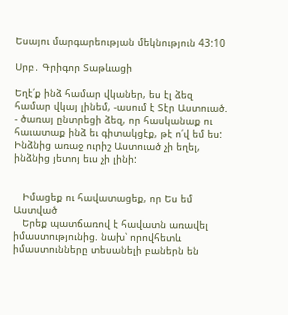Եսայու մարգարեության մեկնություն 43:10

Սրբ․ Գրիգոր Տաթևացի

Եղէ՛ք ինձ համար վկաներ, ես էլ ձեզ համար վկայ լինեմ, -ասում է Տէր Աստուած. - ծառայ ընտրեցի ձեզ, որ հասկանաք ու հաւատաք ինձ եւ գիտակցէք, թէ ո՛վ եմ ես: Ինձնից առաջ ուրիշ Աստուած չի եղել, ինձնից յետոյ եւս չի լինի:


   Իմացեք ու հավատացեք, որ Ես եմ Աստված
   Երեք պատճառով է հավատն առավել իմաստությունից. նախ՝ որովհետև իմաստունները տեսանելի բաներն են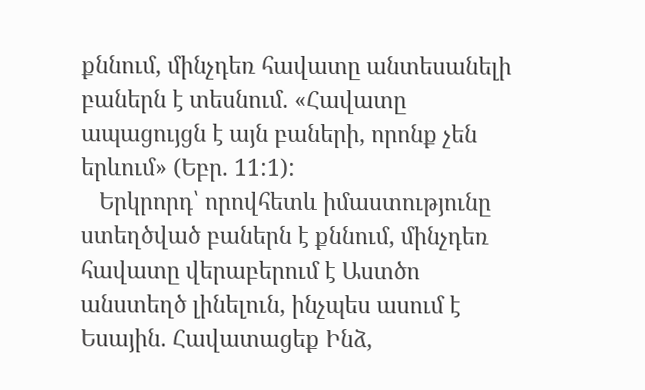քննում, մինչդեռ հավատը անտեսանելի բաներն է տեսնում. «Հավատը ապացույցն է այն բաների, որոնք չեն երևում» (Եբր. 11:1):
   Երկրորդ՝ որովհետև իմաստությունը ստեղծված բաներն է քննում, մինչդեռ հավատը վերաբերում է Աստծո անստեղծ լինելուն, ինչպես ասում է Եսային. Հավատացեք Ինձ,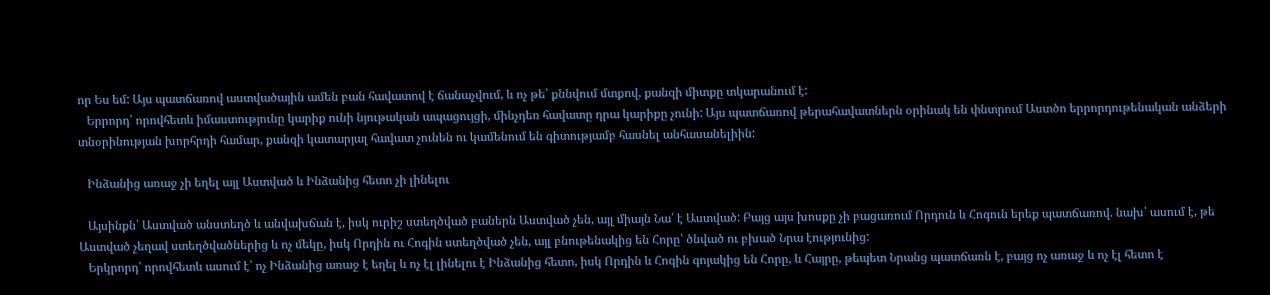որ Ես եմ: Այս պատճառով աստվածային ամեն բան հավատով է ճանաչվում, և ոչ թե՝ քննվում մտքով, քանզի միտքը տկարանում է:
   Երրորդ՝ որովհետև իմաստությունը կարիք ունի նյութական ապացույցի, մինչդեռ հավատը դրա կարիքը չունի: Այս պատճառով թերահավատներն օրինակ են փնտրում Աստծո երրորդութենական անձերի տնօրինության խորհրդի համար, քանզի կատարյալ հավատ չունեն ու կամենում են գիտությամբ հասնել անհասանելիին:

   Ինձանից առաջ չի եղել այլ Աստված և Ինձանից հետո չի լինելու

   Այսինքն՝ Աստված անստեղծ և անվախճան է, իսկ ուրիշ ստեղծված բաներն Աստված չեն, այլ միայն Նա՛ է Աստված: Բայց այս խոսքը չի բացառում Որդուն և Հոգուն երեք պատճառով. նախ՝ ասում է, թե Աստված չեղավ ստեղծվածներից և ոչ մեկը, իսկ Որդին ու Հոգին ստեղծված չեն, այլ բնութենակից են Հորը՝ ծնված ու բխած Նրա էությունից:
   Երկրորդ՝ որովհետև ասում է՝ ոչ Ինձանից առաջ է եղել և ոչ էլ լինելու է Ինձանից հետո, իսկ Որդին և Հոգին գոյակից են Հորը, և Հայրը, թեպետ Նրանց պատճառն է, բայց ոչ առաջ և ոչ էլ հետո է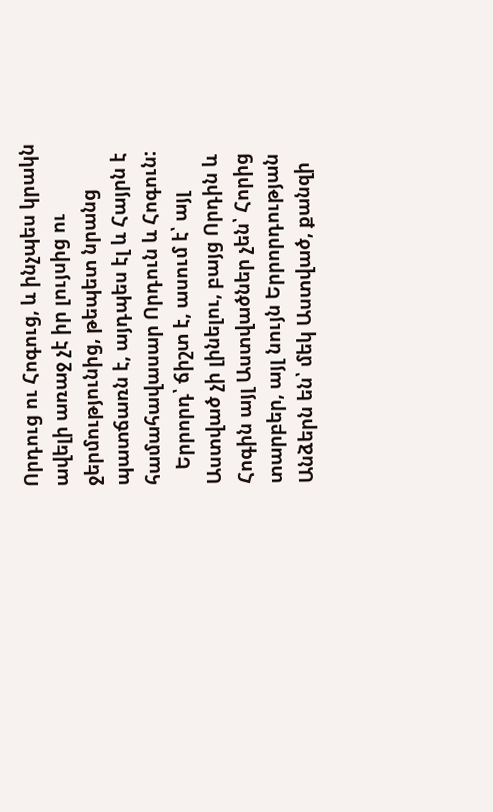Որդուց ու Հոգուց, և ինչպես կրակն ավելի առաջ չէ իր լույսից ու ջերմությունից, թեպետ նրանց պատճառն է, այդպես էլ և Հայրն է համահավասար Որդուն և Հոգուն:
   Երրորդ՝ ճիշտ է, ասում է՝ այլ Աստված չի լինելու, բայց Որդին և Հոգին այլ Աստվածներ չեն՝ Հորից տարբեր, այլ նույն Երրորդության Անձերն են՝ մեկ Աստված, քանզի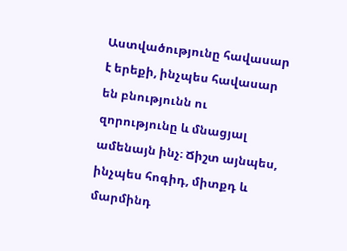Աստվածությունը հավասար է երեքի, ինչպես հավասար են բնությունն ու զորությունը և մնացյալ ամենայն ինչ։ Ճիշտ այնպես, ինչպես հոգիդ, միտքդ և մարմինդ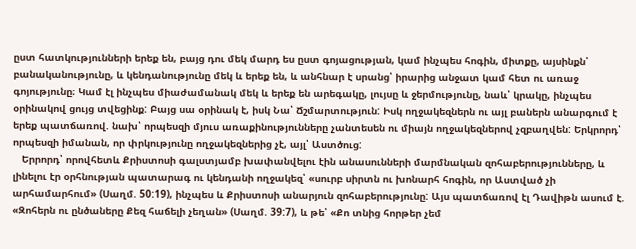ըստ հատկությունների երեք են, բայց դու մեկ մարդ ես ըստ գոյացության, կամ ինչպես հոգին, միտքը, այսինքն՝ բանականությունը, և կենդանությունը մեկ և երեք են, և անհնար է սրանց՝ իրարից անջատ կամ հետ ու առաջ գոյությունը։ Կամ էլ ինչպես միաժամանակ մեկ և երեք են արեգակը, լույսը և ջերմությունը, նաև՝ կրակը, ինչպես օրինակով ցույց տվեցինք: Բայց սա օրինակ է, իսկ Նա՝ Ճշմարտություն: Իսկ ողջակեզներն ու այլ բաներն անարգում է երեք պատճառով. նախ՝ որպեսզի մյուս առաքինությունները չանտեսեն ու միայն ողջակեզներով չզբաղվեն: Երկրորդ՝ որպեսզի իմանան, որ փրկությունը ողջակեզներից չէ, այլ՝ Աստծուց:
   Երրորդ՝ որովհետև Քրիստոսի գալստյամբ խափանվելու էին անասունների մարմնական զոհաբերությունները, և լինելու էր օրհնության պատարագ ու կենդանի ողջակեզ՝ «սուրբ սիրտն ու խոնարհ հոգին, որ Աստված չի արհամարհում» (Սաղմ. 50:19), ինչպես և Քրիստոսի անարյուն զոհաբերությունը: Այս պատճառով էլ Դավիթն ասում է. «Զոհերն ու ընծաները Քեզ հաճելի չեղան» (Սաղմ. 39:7), և թե՝ «Քո տնից հորթեր չեմ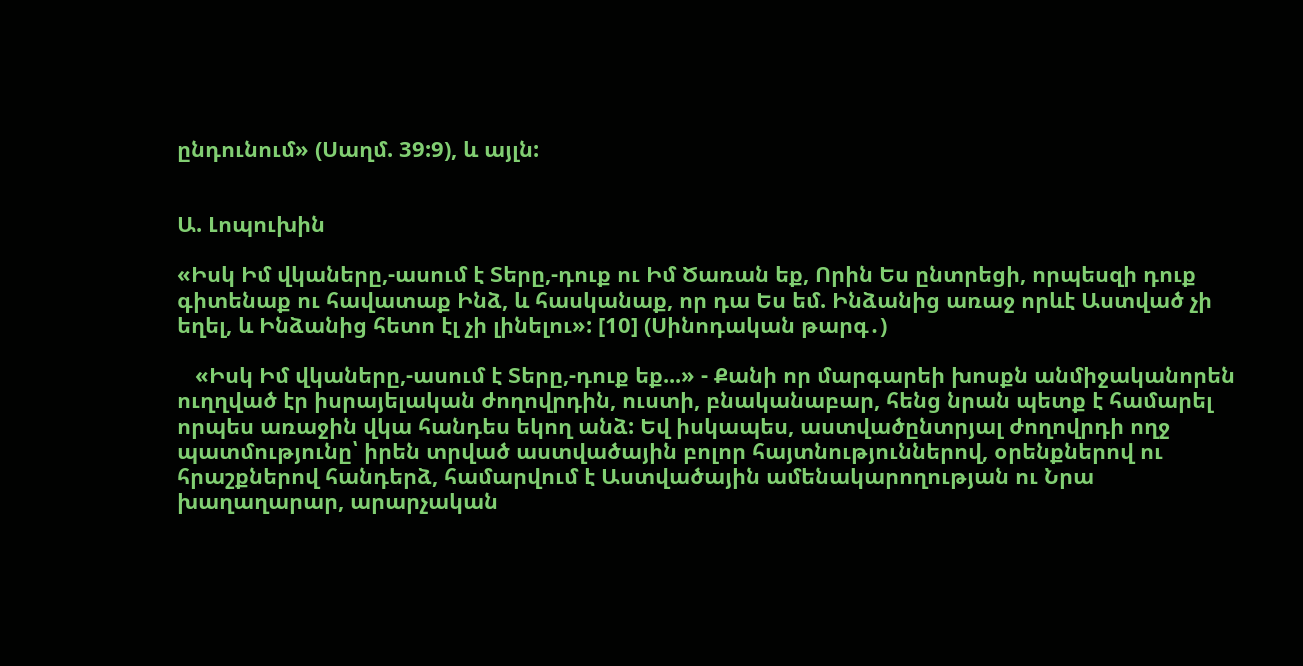ընդունում» (Սաղմ. 39:9), և այլն:


Ա. Լոպուխին

«Իսկ Իմ վկաները,-ասում է Տերը,-դուք ու Իմ Ծառան եք, Որին Ես ընտրեցի, որպեսզի դուք գիտենաք ու հավատաք Ինձ, և հասկանաք, որ դա Ես եմ. Ինձանից առաջ որևէ Աստված չի եղել, և Ինձանից հետո էլ չի լինելու»: [10] (Սինոդական թարգ․)

   «Իսկ Իմ վկաները,-ասում է Տերը,-դուք եք...» - Քանի որ մարգարեի խոսքն անմիջականորեն ուղղված էր իսրայելական ժողովրդին, ուստի, բնականաբար, հենց նրան պետք է համարել որպես առաջին վկա հանդես եկող անձ: Եվ իսկապես, աստվածընտրյալ ժողովրդի ողջ պատմությունը՝ իրեն տրված աստվածային բոլոր հայտնություններով, օրենքներով ու հրաշքներով հանդերձ, համարվում է Աստվածային ամենակարողության ու Նրա խաղաղարար, արարչական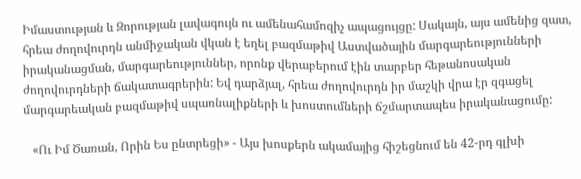Իմաստության և Զորության լավագույն ու ամենահամոզիչ ապացույցը: Սակայն, այս ամենից զատ, հրեա ժողովուրդն անմիջական վկան է եղել բազմաթիվ Աստվածային մարգարեությունների իրականացման, մարգարեություններ, որոնք վերաբերում էին տարբեր հեթանոսական ժողովուրդների ճակատագրերին: Եվ դարձյալ, հրեա ժողովուրդն իր մաշկի վրա էր զգացել մարգարեական բազմաթիվ սպառնալիքների և խոստումների ճշմարտապես իրականացումը:

   «Ու Իմ Ծառան, Որին Ես ընտրեցի» - Այս խոսքերն ակամայից հիշեցնում են 42-րդ գլխի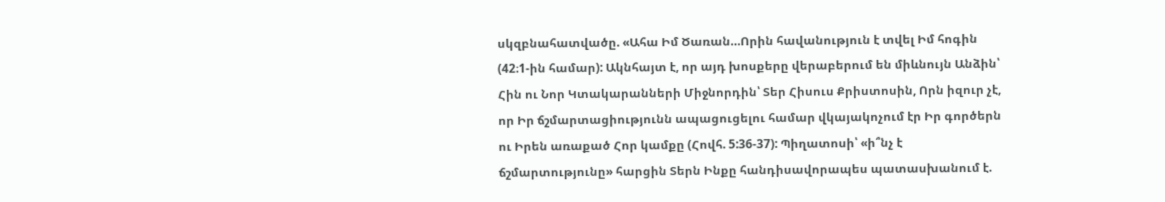սկզբնահատվածը. «Ահա Իմ Ծառան…Որին հավանություն է տվել Իմ հոգին (42։1-ին համար): Ակնհայտ է, որ այդ խոսքերը վերաբերում են միևնույն Անձին՝ Հին ու Նոր Կտակարանների Միջնորդին՝ Տեր Հիսուս Քրիստոսին, Որն իզուր չէ, որ Իր ճշմարտացիությունն ապացուցելու համար վկայակոչում էր Իր գործերն ու Իրեն առաքած Հոր կամքը (Հովհ. 5:36-37): Պիղատոսի՝ «ի՞նչ է ճշմարտությունը» հարցին Տերն Ինքը հանդիսավորապես պատասխանում է.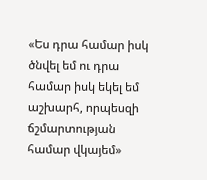«Ես դրա համար իսկ ծնվել եմ ու դրա համար իսկ եկել եմ աշխարհ, որպեսզի ճշմարտության համար վկայեմ»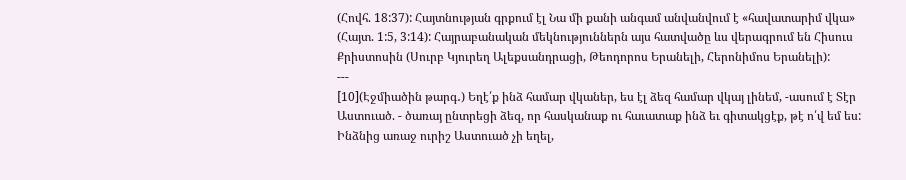(Հովհ. 18:37): Հայտնության գրքում էլ Նա մի քանի անգամ անվանվում է «հավատարիմ վկա» (Հայտ. 1:5, 3:14): Հայրաբանական մեկնություններն այս հատվածը ևս վերագրում են Հիսուս Քրիստոսին (Սուրբ Կյուրեղ Ալեքսանդրացի, Թեոդորոս Երանելի, Հերոնիմոս Երանելի):
---
[10](Էջմիածին թարգ․) Եղէ՛ք ինձ համար վկաներ, ես էլ ձեզ համար վկայ լինեմ, -ասում է Տէր Աստուած. - ծառայ ընտրեցի ձեզ, որ հասկանաք ու հաւատաք ինձ եւ գիտակցէք, թէ ո՛վ եմ ես: Ինձնից առաջ ուրիշ Աստուած չի եղել,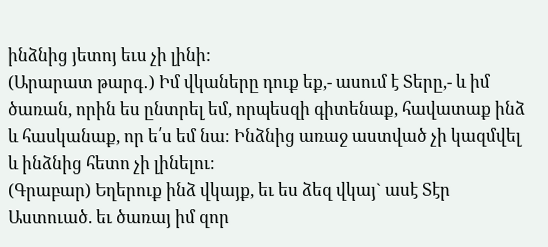ինձնից յետոյ եւս չի լինի:
(Արարատ թարգ․) Իմ վկաները դուք եք,- ասում է Տերը,- և իմ ծառան, որին ես ընտրել եմ, որպեսզի գիտենաք, հավատաք ինձ և հասկանաք, որ ե՛ս եմ նա։ Ինձնից առաջ աստված չի կազմվել և ինձնից հետո չի լինելու։
(Գրաբար) Եղերուք ինձ վկայք, եւ ես ձեզ վկայ` ասէ Տէր Աստուած. եւ ծառայ իմ զոր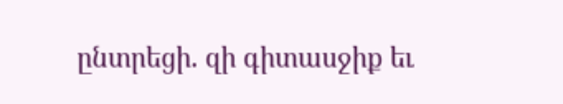ընտրեցի. զի գիտասջիք եւ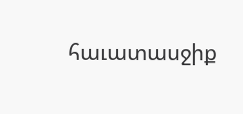հաւատասջիք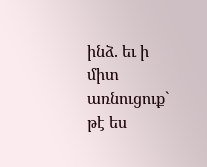ինձ. եւ ի միտ առնուցուք` թէ ես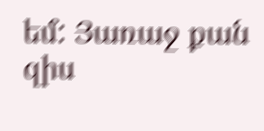եմ: Յառաջ քան զիս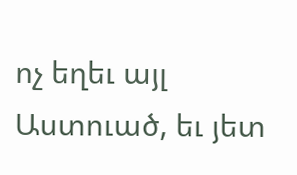ոչ եղեւ այլ Աստուած, եւ յետ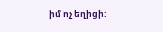իմ ոչ եղիցի: